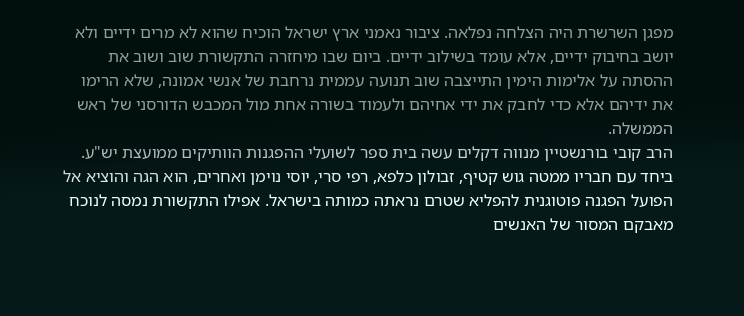מפגן השרשרת היה הצלחה נפלאה. ציבור נאמני ארץ ישראל הוכיח שהוא לא מרים ידיים ולא יושב בחיבוק ידיים, אלא עומד בשילוב ידיים. ביום שבו מיחזרה התקשורת שוב ושוב את ההסתה על אלימות הימין התייצבה שוב תנועה עממית נרחבת של אנשי אמונה, שלא הרימו את ידיהם אלא כדי לחבק את ידי אחיהם ולעמוד בשורה אחת מול המכבש הדורסני של ראש הממשלה.
הרב קובי בורנשטיין מנווה דקלים עשה בית ספר לשועלי ההפגנות הוותיקים ממועצת יש"ע. ביחד עם חבריו ממטה גוש קטיף, זבולון כלפא, רפי סרי, יוסי נוימן ואחרים, הוא הגה והוציא אל הפועל הפגנה פוטוגנית להפליא שטרם נראתה כמותה בישראל. אפילו התקשורת נמסה לנוכח מאבקם המסור של האנשים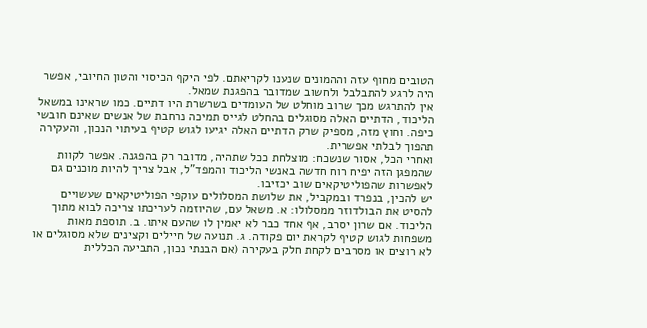הטובים מחוף עזה וההמונים שנענו לקריאתם. לפי היקף הכיסוי והטון החיובי, אפשר היה לרגע להתבלבל ולחשוב שמדובר בהפגנת שמאל.
אין להתרגש מכך שרוב מוחלט של העומדים בשרשרת היו דתיים. כמו שראינו במשאל הליכוד, הדתיים האלה מסוגלים בהחלט לגייס תמיכה נרחבת של אנשים שאינם חובשי כיפה. וחוץ מזה, מספיק שרק הדתיים האלה יגיעו לגוש קטיף בעיתוי הנכון, והעקירה תהפוך לבלתי אפשרית.
ואחרי הכל, אסור שנשכח: מוצלחת ככל שתהיה, מדובר רק בהפגנה. אפשר לקוות שהמפגן הזה יפיח רוח חדשה באנשי הליכוד והמפד"ל, אבל צריך להיות מוכנים גם לאפשרות שהפוליטיקאים שוב יכזיבו.
יש להכין, בנפרד ובמקביל, את שלושת המסלולים עוקפי הפוליטיקאים שעשויים להסיט את הבולדוזר ממסלולו: א. משאל עם, שהיוזמה לעריכתו צריכה לבוא מתוך הליכוד. אם שרון יסרב, אף אחד כבר לא יאמין לו שהעם איתו. ב. תוספת מאות משפחות לגוש קטיף לקראת יום פקודה. ג. תנועה של חיילים וקצינים שלא מסוגלים או לא רוצים או מסרבים לקחת חלק בעקירה (אם הבנתי נכון, התביעה הכללית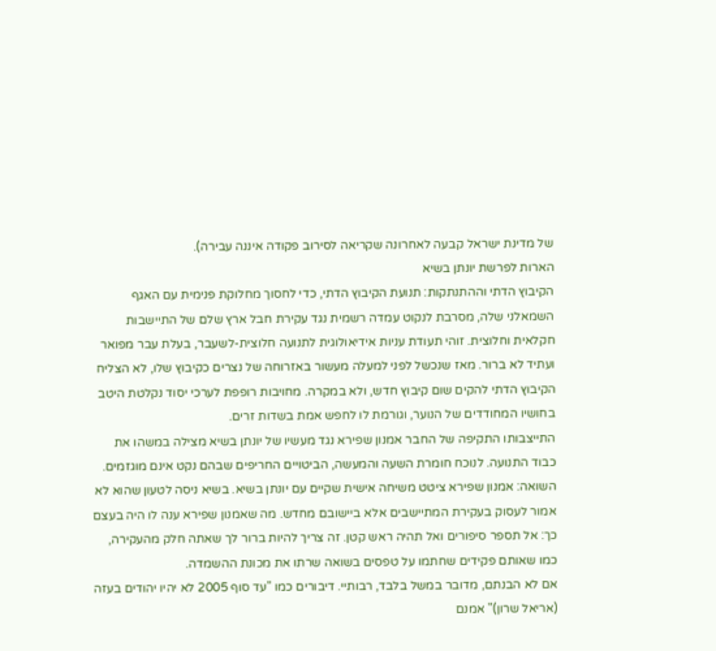של מדינת ישראל קבעה לאחרונה שקריאה לסירוב פקודה איננה עבירה).
הארות לפרשת יונתן בשיא
הקיבוץ הדתי וההתנתקות: תנועת הקיבוץ הדתי, כדי לחסוך מחלוקת פנימית עם האגף השמאלני שלה, מסרבת לנקוט עמדה רשמית נגד עקירת חבל ארץ שלם של התיישבות חקלאית וחלוצית. זוהי תעודת עניות אידיאולוגית לתנועה חלוצית-לשעבר, בעלת עבר מפואר ועתיד לא ברור. מאז שנכשל לפני למעלה מעשור באזרוחה של נצרים כקיבוץ שלו, לא הצליח הקיבוץ הדתי להקים שום קיבוץ חדש, ולא במקרה. מחויבות רופפת לערכי יסוד נקלטת היטב בחושיו המחודדים של הנוער, וגורמת לו לחפש אמת בשדות זרים.
התייצבותו התקיפה של החבר אמנון שפירא נגד מעשיו של יונתן בשיא מצילה במשהו את כבוד התנועה. לנוכח חומרת השעה והמעשה, הביטויים החריפים שבהם נקט אינם מוגזמים.
השואה: אמנון שפירא ציטט משיחה אישית שקיים עם יונתן בשיא. בשיא ניסה לטעון שהוא לא אמור לעסוק בעקירת המתיישבים אלא ביישובם מחדש. מה שאמנון שפירא ענה לו היה בעצם כך: אל תספר סיפורים ואל תהיה ראש קטן. זה צריך להיות ברור לך שאתה חלק מהעקירה, כמו שאותם פקידים שחתמו על טפסים בשואה שרתו את מכונת ההשמדה.
אם לא הבנתם, מדובר במשל בלבד, רבותיי. דיבורים כמו "עד סוף 2005 לא יהיו יהודים בעזה (אריאל שרון)" אמנם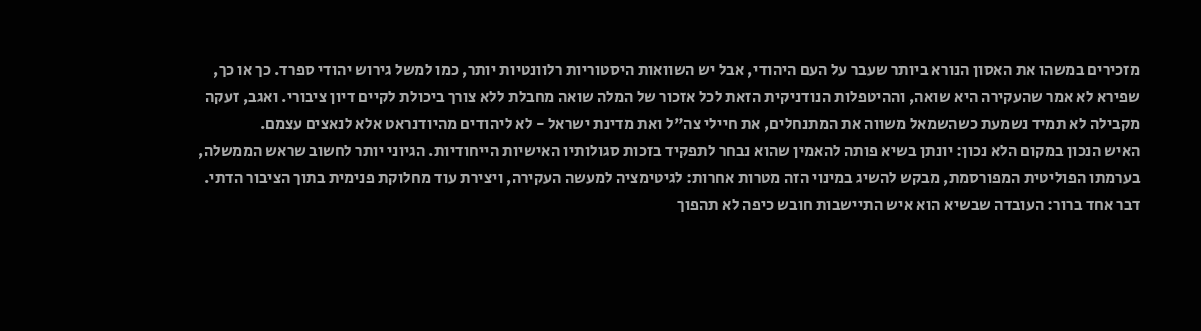מזכירים במשהו את האסון הנורא ביותר שעבר על העם היהודי, אבל יש השוואות היסטוריות רלוונטיות יותר, כמו למשל גירוש יהודי ספרד. כך או כך, שפירא לא אמר שהעקירה היא שואה, וההיטפלות הנודניקית הזאת לכל אזכור של המלה שואה מחבלת ללא צורך ביכולת לקיים דיון ציבורי. ואגב, זעקה מקבילה לא תמיד נשמעת כשהשמאל משווה את המתנחלים, את חיילי צה"ל ואת מדינת ישראל - לא ליהודים מהיודנראט אלא לנאצים עצמם.
האיש הנכון במקום הלא נכון: יונתן בשיא פותה להאמין שהוא נבחר לתפקיד בזכות סגולותיו האישיות הייחודיות. הגיוני יותר לחשוב שראש הממשלה, בערמתו הפוליטית המפורסמת, מבקש להשיג במינוי הזה מטרות אחרות: לגיטימציה למעשה העקירה, ויצירת עוד מחלוקת פנימית בתוך הציבור הדתי. דבר אחד ברור: העובדה שבשיא הוא איש התיישבות חובש כיפה לא תהפוך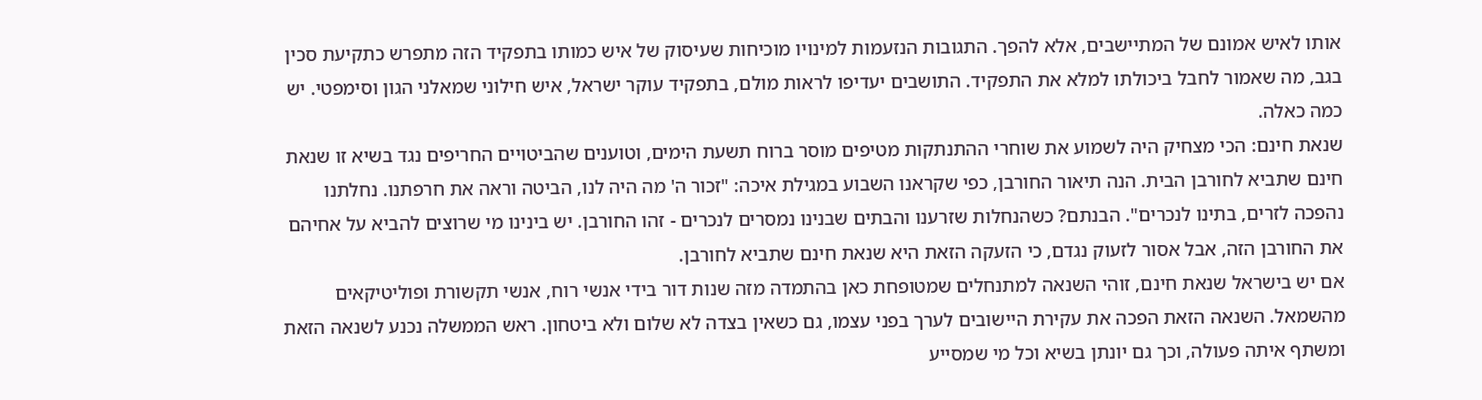אותו לאיש אמונם של המתיישבים, אלא להפך. התגובות הנזעמות למינויו מוכיחות שעיסוק של איש כמותו בתפקיד הזה מתפרש כתקיעת סכין בגב, מה שאמור לחבל ביכולתו למלא את התפקיד. התושבים יעדיפו לראות מולם, בתפקיד עוקר ישראל, איש חילוני שמאלני הגון וסימפטי. יש כמה כאלה.
שנאת חינם: הכי מצחיק היה לשמוע את שוחרי ההתנתקות מטיפים מוסר ברוח תשעת הימים, וטוענים שהביטויים החריפים נגד בשיא זו שנאת חינם שתביא לחורבן הבית. הנה תיאור החורבן, כפי שקראנו השבוע במגילת איכה: "זכור ה' מה היה לנו, הביטה וראה את חרפתנו. נחלתנו נהפכה לזרים, בתינו לנכרים". הבנתם? כשהנחלות שזרענו והבתים שבנינו נמסרים לנכרים - זהו החורבן. יש בינינו מי שרוצים להביא על אחיהם את החורבן הזה, אבל אסור לזעוק נגדם, כי הזעקה הזאת היא שנאת חינם שתביא לחורבן.
אם יש בישראל שנאת חינם, זוהי השנאה למתנחלים שמטופחת כאן בהתמדה מזה שנות דור בידי אנשי רוח, אנשי תקשורת ופוליטיקאים מהשמאל. השנאה הזאת הפכה את עקירת היישובים לערך בפני עצמו, גם כשאין בצדה לא שלום ולא ביטחון. ראש הממשלה נכנע לשנאה הזאת ומשתף איתה פעולה, וכך גם יונתן בשיא וכל מי שמסייע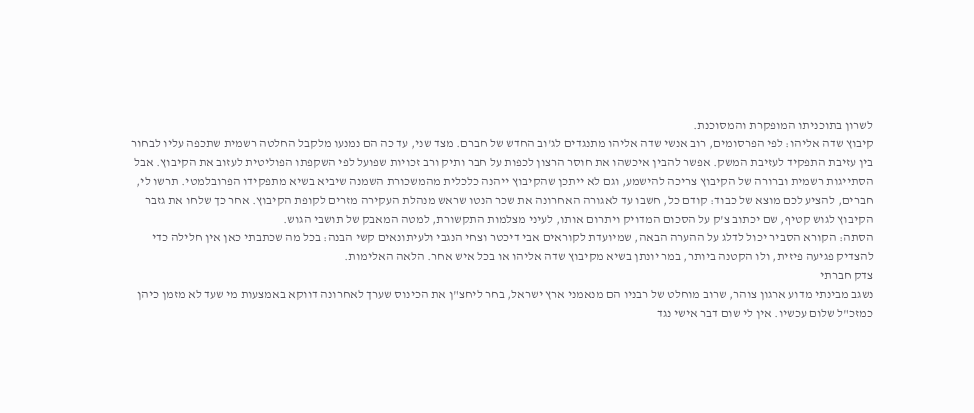לשרון בתוכניתו המופקרת והמסוכנת.
קיבוץ שדה אליהו: לפי הפרסומים, רוב אנשי שדה אליהו מתנגדים לג'וב החדש של חברם. מצד שני, עד כה הם נמנעו מלקבל החלטה רשמית שתכפה עליו לבחור בין עזיבת התפקיד לעזיבת המשק. אפשר להבין איכשהו את חוסר הרצון לכפות על חבר ותיק ורב זכויות שפועל לפי השקפתו הפוליטית לעזוב את הקיבוץ. אבל הסתייגות רשמית וברורה של הקיבוץ צריכה להישמע, וגם לא ייתכן שהקיבוץ ייהנה כלכלית מהמשכורת השמנה שיביא בשיא מתפקידו הפרובלמטי. תרשו לי, חברים, להציע לכם מוצא של כבוד: קודם כל, חשבו עד לאגורה האחרונה את שכר הנטו שראש מנהלת העקירה מזרים לקופת הקיבוץ. אחר כך שלחו את גזבר הקיבוץ לגוש קטיף, שם יכתוב צ'ק על הסכום המדויק ויתרום אותו, לעיני מצלמות התקשורת, למטה המאבק של תושבי הגוש.
הסתה: הקורא הסביר יכול לדלג על ההערה הבאה, שמיועדת לקוראים אבי דיכטר וצחי הנגבי ולעיתונאים קשי הבנה: בכל מה שכתבתי כאן אין חלילה כדי להצדיק פגיעה פיזית, ולו הקטנה ביותר, במר יונתן בשיא מקיבוץ שדה אליהו או בכל איש אחר. הלאה האלימות.
צדק חברתי
נשגב מבינתי מדוע ארגון צוהר, שרוב מוחלט של רבניו הם מנאמני ארץ ישראל, בחר ליחצ"ן את הכינוס שערך לאחרונה דווקא באמצעות מי שעד לא מזמן כיהן כמזכ"ל שלום עכשיו. אין לי שום דבר אישי נגד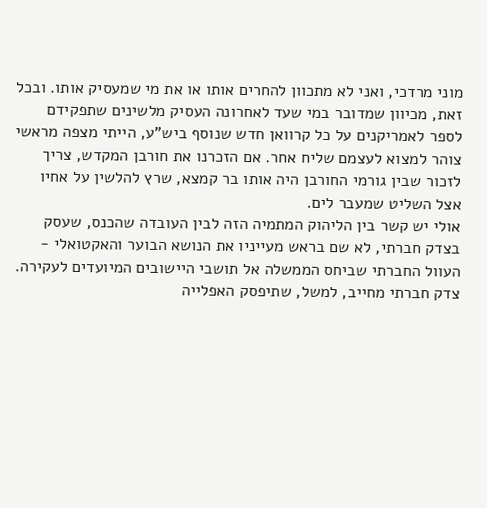מוני מרדכי, ואני לא מתכוון להחרים אותו או את מי שמעסיק אותו. ובכל זאת, מכיוון שמדובר במי שעד לאחרונה העסיק מלשינים שתפקידם לספר לאמריקנים על כל קרוואן חדש שנוסף ביש"ע, הייתי מצפה מראשי צוהר למצוא לעצמם שליח אחר. אם הזכרנו את חורבן המקדש, צריך לזכור שבין גורמי החורבן היה אותו בר קמצא, שרץ להלשין על אחיו אצל השליט שמעבר לים.
אולי יש קשר בין הליהוק המתמיה הזה לבין העובדה שהכנס, שעסק בצדק חברתי, לא שם בראש מעייניו את הנושא הבוער והאקטואלי - העוול החברתי שביחס הממשלה אל תושבי היישובים המיועדים לעקירה. צדק חברתי מחייב, למשל, שתיפסק האפלייה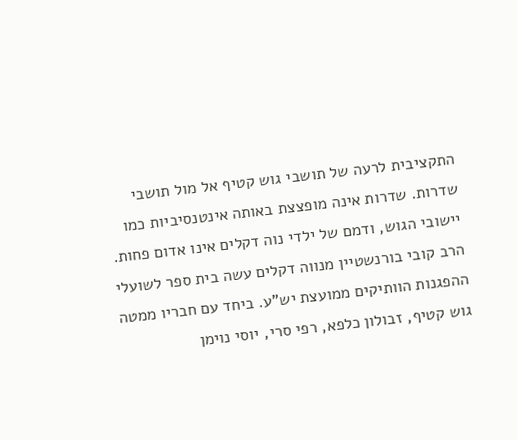התקציבית לרעה של תושבי גוש קטיף אל מול תושבי שדרות. שדרות אינה מופצצת באותה אינטנסיביות כמו יישובי הגוש, ודמם של ילדי נוה דקלים אינו אדום פחות.
הרב קובי בורנשטיין מנווה דקלים עשה בית ספר לשועלי ההפגנות הוותיקים ממועצת יש"ע. ביחד עם חבריו ממטה גוש קטיף, זבולון כלפא, רפי סרי, יוסי נוימן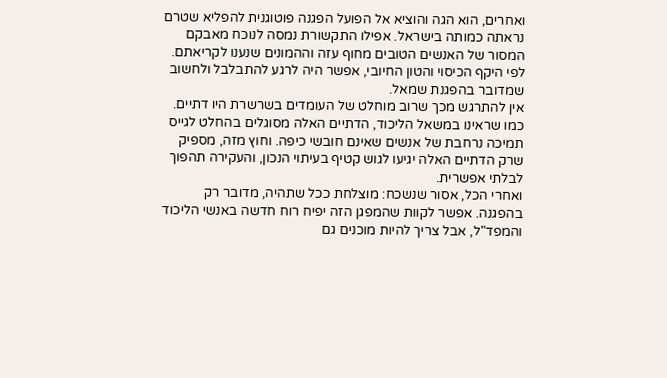ואחרים, הוא הגה והוציא אל הפועל הפגנה פוטוגנית להפליא שטרם נראתה כמותה בישראל. אפילו התקשורת נמסה לנוכח מאבקם המסור של האנשים הטובים מחוף עזה וההמונים שנענו לקריאתם. לפי היקף הכיסוי והטון החיובי, אפשר היה לרגע להתבלבל ולחשוב שמדובר בהפגנת שמאל.
אין להתרגש מכך שרוב מוחלט של העומדים בשרשרת היו דתיים. כמו שראינו במשאל הליכוד, הדתיים האלה מסוגלים בהחלט לגייס תמיכה נרחבת של אנשים שאינם חובשי כיפה. וחוץ מזה, מספיק שרק הדתיים האלה יגיעו לגוש קטיף בעיתוי הנכון, והעקירה תהפוך לבלתי אפשרית.
ואחרי הכל, אסור שנשכח: מוצלחת ככל שתהיה, מדובר רק בהפגנה. אפשר לקוות שהמפגן הזה יפיח רוח חדשה באנשי הליכוד והמפד"ל, אבל צריך להיות מוכנים גם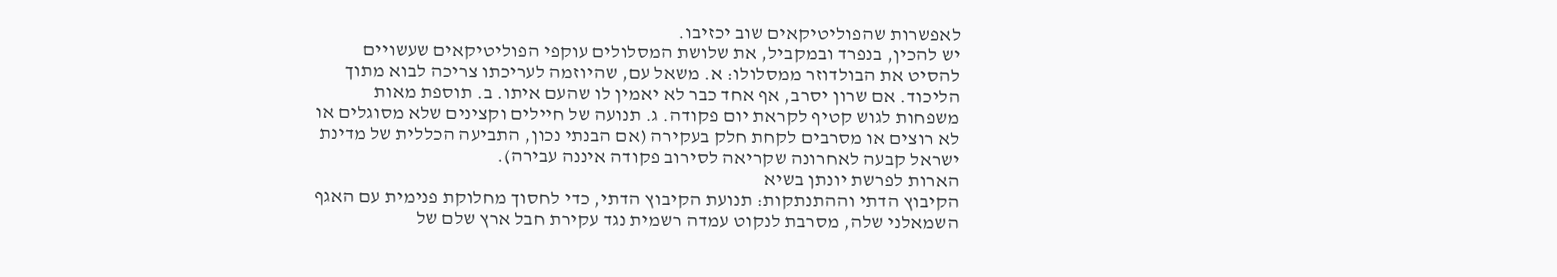לאפשרות שהפוליטיקאים שוב יכזיבו.
יש להכין, בנפרד ובמקביל, את שלושת המסלולים עוקפי הפוליטיקאים שעשויים להסיט את הבולדוזר ממסלולו: א. משאל עם, שהיוזמה לעריכתו צריכה לבוא מתוך הליכוד. אם שרון יסרב, אף אחד כבר לא יאמין לו שהעם איתו. ב. תוספת מאות משפחות לגוש קטיף לקראת יום פקודה. ג. תנועה של חיילים וקצינים שלא מסוגלים או לא רוצים או מסרבים לקחת חלק בעקירה (אם הבנתי נכון, התביעה הכללית של מדינת ישראל קבעה לאחרונה שקריאה לסירוב פקודה איננה עבירה).
הארות לפרשת יונתן בשיא
הקיבוץ הדתי וההתנתקות: תנועת הקיבוץ הדתי, כדי לחסוך מחלוקת פנימית עם האגף השמאלני שלה, מסרבת לנקוט עמדה רשמית נגד עקירת חבל ארץ שלם של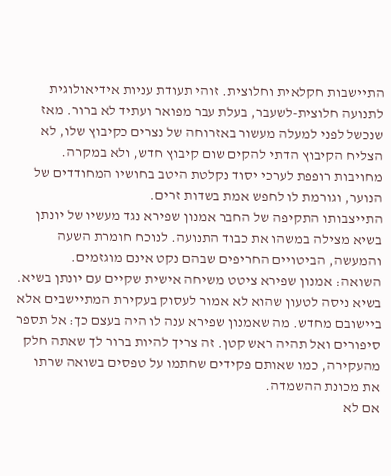התיישבות חקלאית וחלוצית. זוהי תעודת עניות אידיאולוגית לתנועה חלוצית-לשעבר, בעלת עבר מפואר ועתיד לא ברור. מאז שנכשל לפני למעלה מעשור באזרוחה של נצרים כקיבוץ שלו, לא הצליח הקיבוץ הדתי להקים שום קיבוץ חדש, ולא במקרה. מחויבות רופפת לערכי יסוד נקלטת היטב בחושיו המחודדים של הנוער, וגורמת לו לחפש אמת בשדות זרים.
התייצבותו התקיפה של החבר אמנון שפירא נגד מעשיו של יונתן בשיא מצילה במשהו את כבוד התנועה. לנוכח חומרת השעה והמעשה, הביטויים החריפים שבהם נקט אינם מוגזמים.
השואה: אמנון שפירא ציטט משיחה אישית שקיים עם יונתן בשיא. בשיא ניסה לטעון שהוא לא אמור לעסוק בעקירת המתיישבים אלא ביישובם מחדש. מה שאמנון שפירא ענה לו היה בעצם כך: אל תספר סיפורים ואל תהיה ראש קטן. זה צריך להיות ברור לך שאתה חלק מהעקירה, כמו שאותם פקידים שחתמו על טפסים בשואה שרתו את מכונת ההשמדה.
אם לא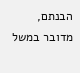הבנתם, מדובר במשל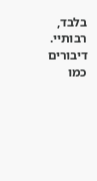בלבד, רבותיי. דיבורים כמו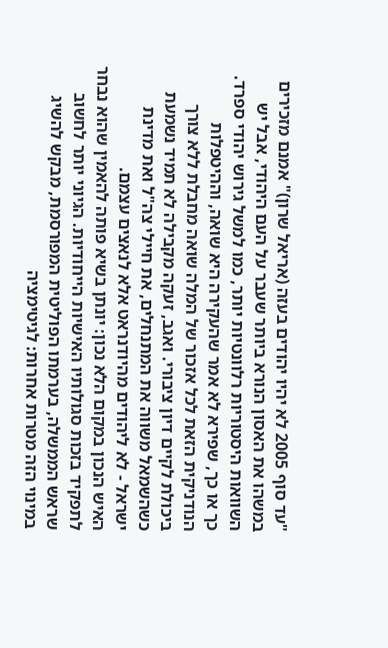"עד סוף 2005 לא יהיו יהודים בעזה (אריאל שרון)" אמנם מזכירים במשהו את האסון הנורא ביותר שעבר על העם היהודי, אבל יש השוואות היסטוריות רלוונטיות יותר, כמו למשל גירוש יהודי ספרד. כך או כך, שפירא לא אמר שהעקירה היא שואה, וההיטפלות הנודניקית הזאת לכל אזכור של המלה שואה מחבלת ללא צורך ביכולת לקיים דיון ציבורי. ואגב, זעקה מקבילה לא תמיד נשמעת כשהשמאל משווה את המתנחלים, את חיילי צה"ל ואת מדינת ישראל - לא ליהודים מהיודנראט אלא לנאצים עצמם.
האיש הנכון במקום הלא נכון: יונתן בשיא פותה להאמין שהוא נבחר לתפקיד בזכות סגולותיו האישיות הייחודיות. הגיוני יותר לחשוב שראש הממשלה, בערמתו הפוליטית המפורסמת, מבקש להשיג במינוי הזה מטרות אחרות: לגיטימציה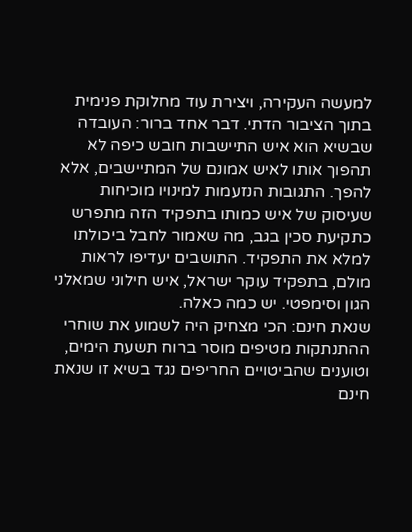למעשה העקירה, ויצירת עוד מחלוקת פנימית בתוך הציבור הדתי. דבר אחד ברור: העובדה שבשיא הוא איש התיישבות חובש כיפה לא תהפוך אותו לאיש אמונם של המתיישבים, אלא להפך. התגובות הנזעמות למינויו מוכיחות שעיסוק של איש כמותו בתפקיד הזה מתפרש כתקיעת סכין בגב, מה שאמור לחבל ביכולתו למלא את התפקיד. התושבים יעדיפו לראות מולם, בתפקיד עוקר ישראל, איש חילוני שמאלני הגון וסימפטי. יש כמה כאלה.
שנאת חינם: הכי מצחיק היה לשמוע את שוחרי ההתנתקות מטיפים מוסר ברוח תשעת הימים, וטוענים שהביטויים החריפים נגד בשיא זו שנאת חינם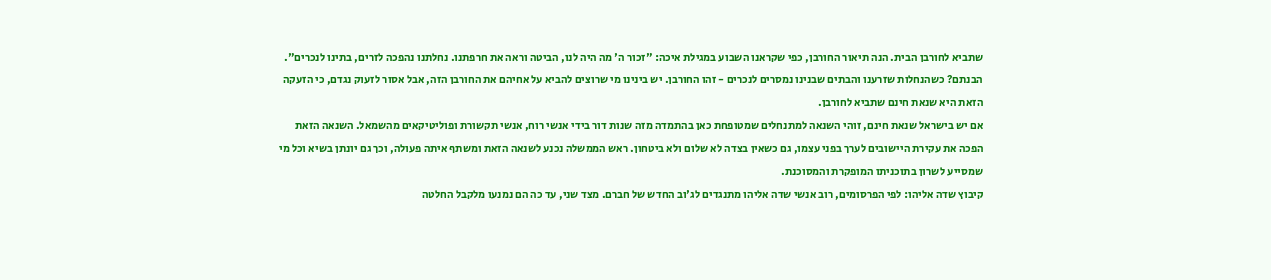שתביא לחורבן הבית. הנה תיאור החורבן, כפי שקראנו השבוע במגילת איכה: "זכור ה' מה היה לנו, הביטה וראה את חרפתנו. נחלתנו נהפכה לזרים, בתינו לנכרים". הבנתם? כשהנחלות שזרענו והבתים שבנינו נמסרים לנכרים - זהו החורבן. יש בינינו מי שרוצים להביא על אחיהם את החורבן הזה, אבל אסור לזעוק נגדם, כי הזעקה הזאת היא שנאת חינם שתביא לחורבן.
אם יש בישראל שנאת חינם, זוהי השנאה למתנחלים שמטופחת כאן בהתמדה מזה שנות דור בידי אנשי רוח, אנשי תקשורת ופוליטיקאים מהשמאל. השנאה הזאת הפכה את עקירת היישובים לערך בפני עצמו, גם כשאין בצדה לא שלום ולא ביטחון. ראש הממשלה נכנע לשנאה הזאת ומשתף איתה פעולה, וכך גם יונתן בשיא וכל מי שמסייע לשרון בתוכניתו המופקרת והמסוכנת.
קיבוץ שדה אליהו: לפי הפרסומים, רוב אנשי שדה אליהו מתנגדים לג'וב החדש של חברם. מצד שני, עד כה הם נמנעו מלקבל החלטה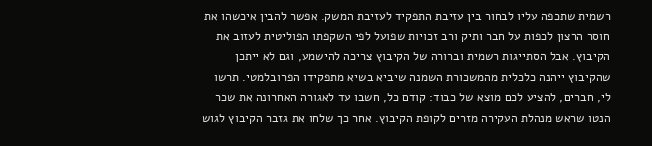רשמית שתכפה עליו לבחור בין עזיבת התפקיד לעזיבת המשק. אפשר להבין איכשהו את חוסר הרצון לכפות על חבר ותיק ורב זכויות שפועל לפי השקפתו הפוליטית לעזוב את הקיבוץ. אבל הסתייגות רשמית וברורה של הקיבוץ צריכה להישמע, וגם לא ייתכן שהקיבוץ ייהנה כלכלית מהמשכורת השמנה שיביא בשיא מתפקידו הפרובלמטי. תרשו לי, חברים, להציע לכם מוצא של כבוד: קודם כל, חשבו עד לאגורה האחרונה את שכר הנטו שראש מנהלת העקירה מזרים לקופת הקיבוץ. אחר כך שלחו את גזבר הקיבוץ לגוש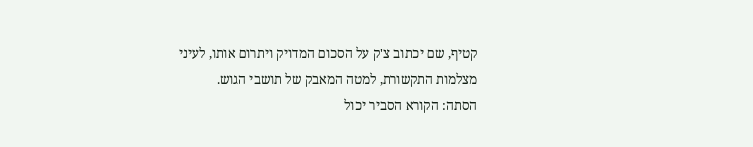קטיף, שם יכתוב צ'ק על הסכום המדויק ויתרום אותו, לעיני מצלמות התקשורת, למטה המאבק של תושבי הגוש.
הסתה: הקורא הסביר יכול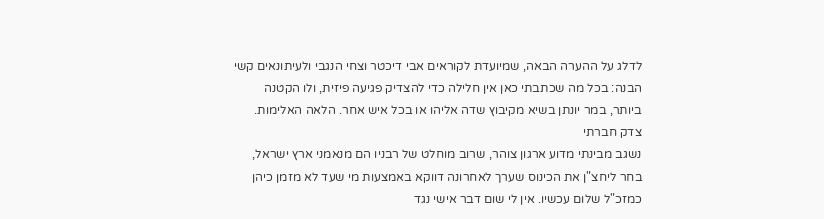לדלג על ההערה הבאה, שמיועדת לקוראים אבי דיכטר וצחי הנגבי ולעיתונאים קשי הבנה: בכל מה שכתבתי כאן אין חלילה כדי להצדיק פגיעה פיזית, ולו הקטנה ביותר, במר יונתן בשיא מקיבוץ שדה אליהו או בכל איש אחר. הלאה האלימות.
צדק חברתי
נשגב מבינתי מדוע ארגון צוהר, שרוב מוחלט של רבניו הם מנאמני ארץ ישראל, בחר ליחצ"ן את הכינוס שערך לאחרונה דווקא באמצעות מי שעד לא מזמן כיהן כמזכ"ל שלום עכשיו. אין לי שום דבר אישי נגד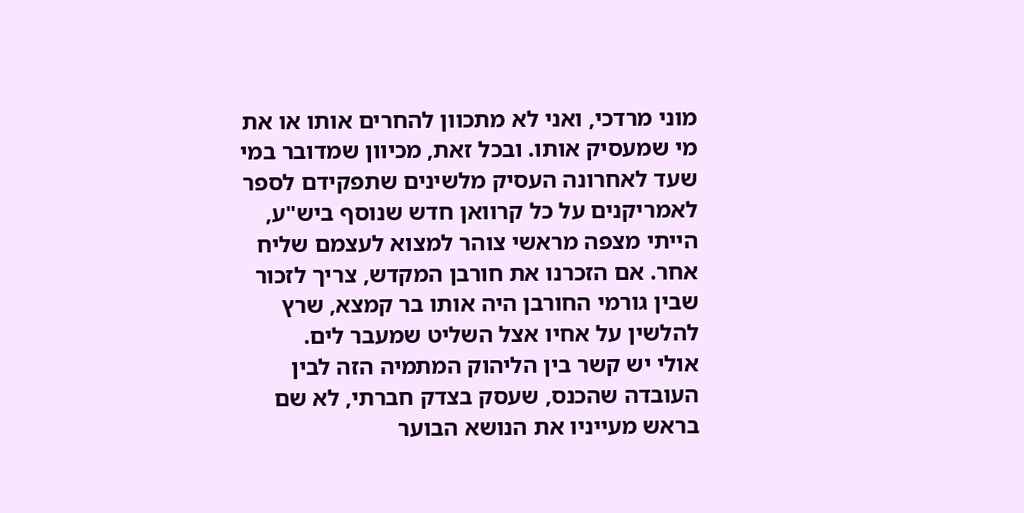מוני מרדכי, ואני לא מתכוון להחרים אותו או את מי שמעסיק אותו. ובכל זאת, מכיוון שמדובר במי שעד לאחרונה העסיק מלשינים שתפקידם לספר לאמריקנים על כל קרוואן חדש שנוסף ביש"ע, הייתי מצפה מראשי צוהר למצוא לעצמם שליח אחר. אם הזכרנו את חורבן המקדש, צריך לזכור שבין גורמי החורבן היה אותו בר קמצא, שרץ להלשין על אחיו אצל השליט שמעבר לים.
אולי יש קשר בין הליהוק המתמיה הזה לבין העובדה שהכנס, שעסק בצדק חברתי, לא שם בראש מעייניו את הנושא הבוער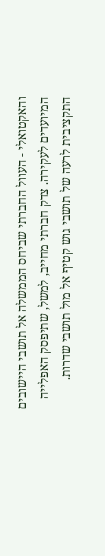והאקטואלי - העוול החברתי שביחס הממשלה אל תושבי היישובים המיועדים לעקירה. צדק חברתי מחייב, למשל, שתיפסק האפלייה התקציבית לרעה של תושבי גוש קטיף אל מול תושבי שדרות.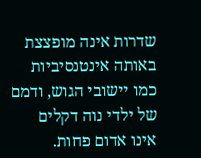שדרות אינה מופצצת באותה אינטנסיביות כמו יישובי הגוש, ודמם של ילדי נוה דקלים אינו אדום פחות.